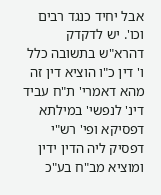אבל יחיד כנגד רבים וכו'. יש לדקדק דהרא"ש בתשובה כלל ו' דין כ"ו הוציא דין זה מהא דאמרי' ת"ח עביד דינ' לנפשי' במילתא דפסיקא ופי' רש"י דפסיק ליה הדין ידין ומוציא מב"ח בע"כ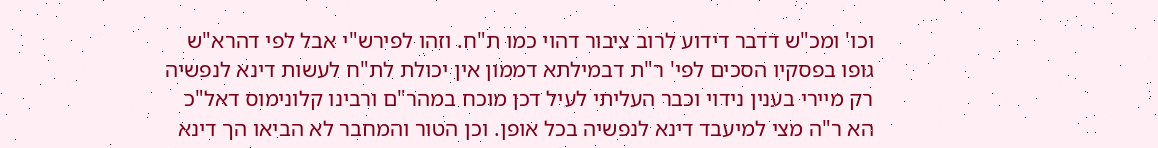וכו' ומכ"ש דדבר דידוע לרוב ציבור דהוי כמו ת"ח. וזהו לפירש"י אבל לפי דהרא"ש גופו בפסקיו הסכים לפי' ר"ת דבמילתא דממון אין יכולת לת"ח לעשות דינא לנפשיה רק מיירי בענין נידוי וכבר העליתי לעיל דכן מוכח במהר"ם ורבינו קלונימוס דאל"כ הא ר"ה מצי למיעבד דינא לנפשיה בכל אופן. וכן הטור והמחבר לא הביאו הך דינא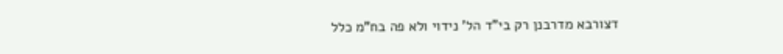דצורבא מדרבנן רק בי"ד הל' נידוי ולא פה בח"מ כלל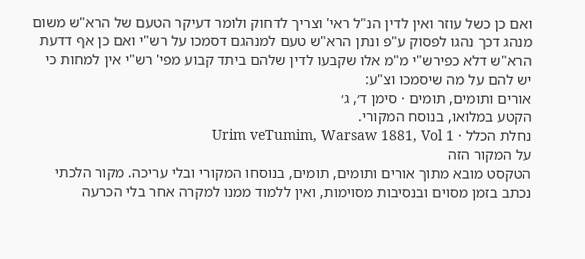ואם כן כשל עוזר ואין לדין הנ"ל ראי' וצריך לדחוק ולומר דעיקר הטעם של הרא"ש משום מנהג דכך נהגו לפסוק ע"פ ונתן הרא"ש טעם למנהגם דסמכו על רש"י ואם כן אף דדעת הרא"ש דלא כפירש"י מ"מ אלו שקבעו לדין שלהם ביתד קבוע מפי' רש"י אין למחות כי יש להם על מה שיסמכו וצ"ע:
אורים ותומים, תומים · סימן ד׳, ג׳
הקטע במלואו, בנוסח המקורי.
נחלת הכלל · Urim veTumim, Warsaw 1881, Vol 1
על המקור הזה
הטקסט מובא מתוך אורים ותומים, תומים, בנוסחו המקורי ובלי עריכה. מקור הלכתי נכתב בזמן מסוים ובנסיבות מסוימות, ואין ללמוד ממנו למקרה אחר בלי הכרעה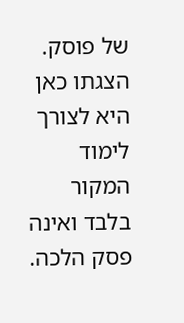של פוסק. הצגתו כאן היא לצורך לימוד המקור בלבד ואינה פסק הלכה.